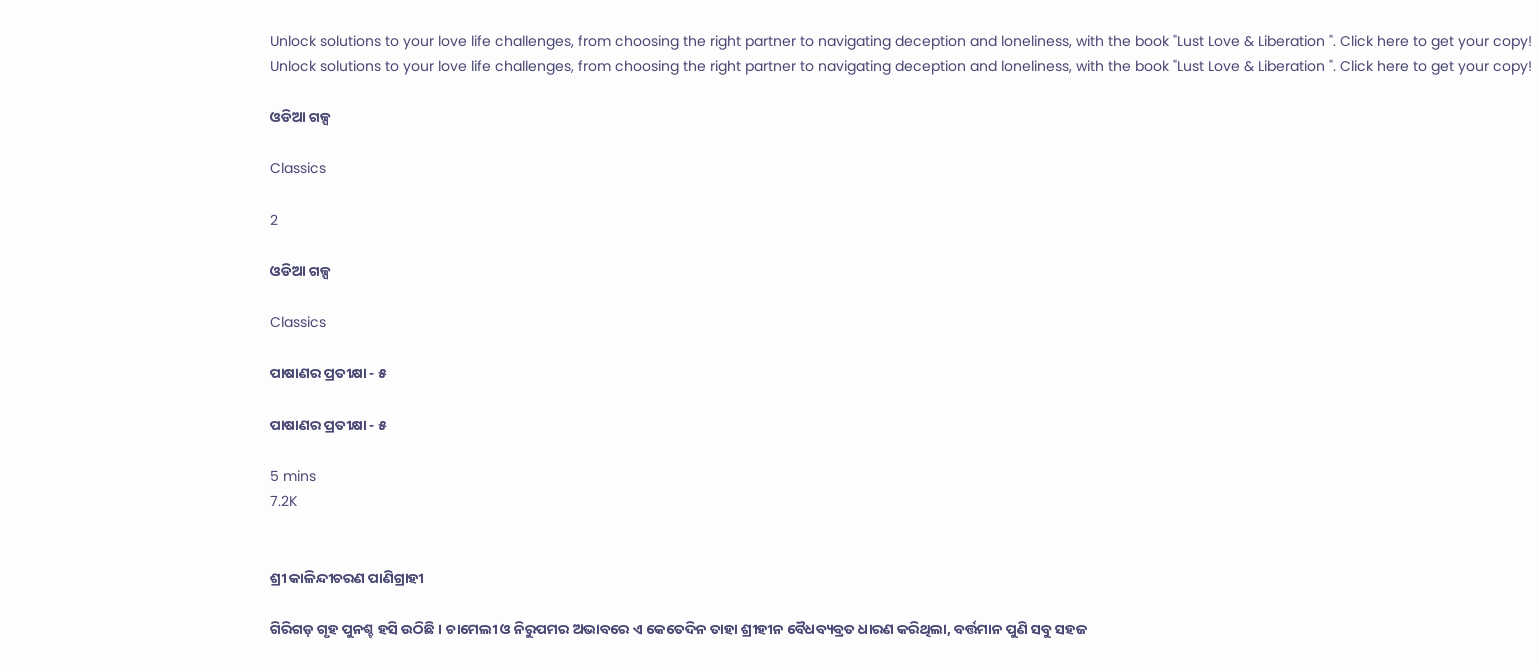Unlock solutions to your love life challenges, from choosing the right partner to navigating deception and loneliness, with the book "Lust Love & Liberation ". Click here to get your copy!
Unlock solutions to your love life challenges, from choosing the right partner to navigating deception and loneliness, with the book "Lust Love & Liberation ". Click here to get your copy!

ଓଡିଆ ଗଳ୍ପ

Classics

2

ଓଡିଆ ଗଳ୍ପ

Classics

ପାଷାଣର ପ୍ରତୀକ୍ଷା - ୫

ପାଷାଣର ପ୍ରତୀକ୍ଷା - ୫

5 mins
7.2K


ଶ୍ରୀ କାଳିନ୍ଦୀଚରଣ ପାଣିଗ୍ରାହୀ

ଗିରିଗଡ଼ ଗୃହ ପୁନଶ୍ଚ ହସି ଉଠିଛି । ଚାମେଲୀ ଓ ନିରୁପମର ଅଭାବରେ ଏ କେତେଦିନ ତାହା ଶ୍ରୀହୀନ ବୈଧବ୍ୟବ୍ରତ ଧାରଣ କରିଥିଲା, ବର୍ତ୍ତମାନ ପୁଣି ସବୁ ସହଜ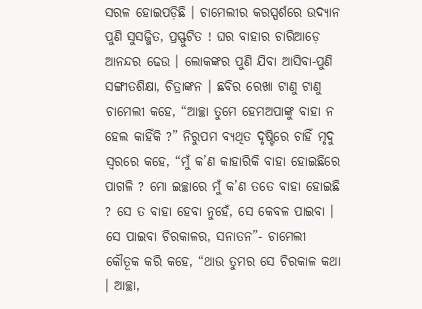ସରଳ ହୋଇପଡ଼ିଛି । ଚାମେଲୀର କରସ୍ପର୍ଶରେ ଉଦ୍ୟାନ ପୁଣି ସୁସଜ୍ଜିତ, ପ୍ରସ୍ଫୁଟିତ ! ଘର ବାହାର ଚାରିଆଡ଼େ ଆନନ୍ଦର ଢେଉ । ଲୋକଙ୍କର ପୁଣି ଯିବା ଆସିବା-ପୁଣି ସଙ୍ଗୀତଶିକ୍ଷା, ଚିତ୍ରାଙ୍କନ । ଛବିର ରେଖା ଟାଣୁ ଟାଣୁ ଚାମେଲୀ କହେ, “ଆଚ୍ଛା ତୁମେ ହେମଅପାଙ୍କୁ ବାହା ନ ହେଲ କାହିଁକି ?” ନିରୁପମ ବ୍ୟଥିତ ଦୃଷ୍ଟିରେ ଚାହିଁ ମୃଦୁ ସ୍ୱରରେ କହେ, “ମୁଁ କ’ଣ କାହାରିକି ବାହା ହୋଇଛିରେ ପାଗଳି ? ମୋ ଇଚ୍ଛାରେ ମୁଁ କ’ଣ ତତେ ବାହା ହୋଇଛି ? ସେ ତ ବାହା ହେବା ନୁହେଁ, ସେ କେବଳ ପାଇବା । ସେ ପାଇବା ଚିରକାଳର, ସନାତନ”- ଚାମେଲୀ କୌତୂକ କରି କହେ, “ଥାଉ ତୁମର ସେ ଚିରକାଳ କଥା । ଆଚ୍ଛା,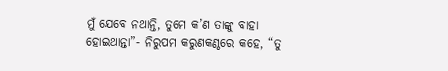ମୁଁ ଯେବେ ନଥାନ୍ତି, ତୁମେ କ’ଣ ତାଙ୍କୁ ବାହା ହୋଇଥାନ୍ତା”- ନିରୁପମ କରୁଣକଣ୍ଠରେ କହେ, “ତୁ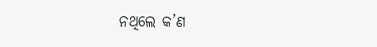ନଥିଲେ କ’ଣ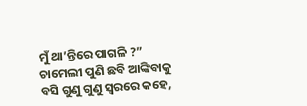ମୁଁ ଥା’ନ୍ତିରେ ପାଗଳି ?” ଚାମେଲୀ ପୁଣି ଛବି ଆଙ୍କିବାକୁ ବସି ଗୁଣୁ ଗୁଣୁ ସ୍ୱରରେ କହେ,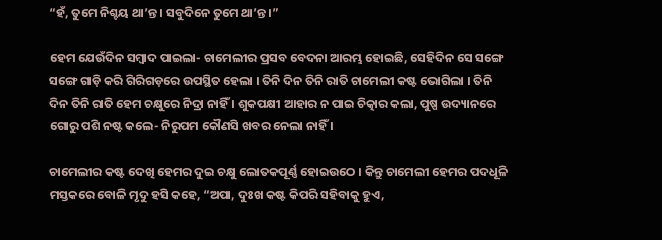“ହଁ, ତୁମେ ନିଶ୍ଚୟ ଥା’ନ୍ତ । ସବୁଦିନେ ତୁମେ ଥା’ନ୍ତ ।”

ହେମ ଯେଉଁଦିନ ସମ୍ୱାଦ ପାଇଲା- ଚାମେଲୀର ପ୍ରସବ ବେଦନା ଆରମ୍ଭ ହୋଇଛି, ସେହିଦିନ ସେ ସଙ୍ଗେ ସଙ୍ଗେ ଗାଡ଼ି କରି ଗିରିଗଡ଼ରେ ଉପସ୍ଥିତ ହେଲା । ତିନି ଦିନ ତିନି ରାତି ଚାମେଲୀ କଷ୍ଟ ଭୋଗିଲା । ତିନି ଦିନ ତିନି ରାତି ହେମ ଚକ୍ଷୁରେ ନିଦ୍ରା ନାହିଁ । ଶୁକପକ୍ଷୀ ଆହାର ନ ପାଇ ଚିତ୍କାର କଲା, ପୁଷ୍ପ ଉଦ୍ୟାନରେ ଗୋରୁ ପଶି ନଷ୍ଟ କଲେ- ନିରୁପମ କୌଣସି ଖବର ନେଲା ନାହିଁ ।

ଚାମେଲୀର କଷ୍ଟ ଦେଖି ହେମର ଦୁଇ ଚକ୍ଷୁ ଲୋତକପୂର୍ଣ୍ଣ ହୋଇଉଠେ । କିନ୍ତୁ ଚାମେଲୀ ହେମର ପଦଧୂଳି ମସ୍ତକରେ ବୋଳି ମୃଦୁ ହସି କହେ, “ଅପା, ଦୁଃଖ କଷ୍ଟ କିପରି ସହିବାକୁ ହୁଏ,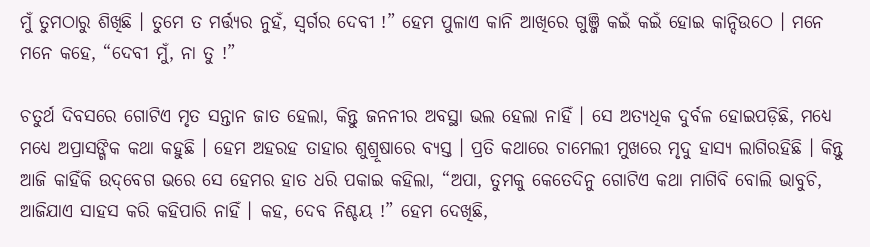ମୁଁ ତୁମଠାରୁ ଶିଖିଛି । ତୁମେ ତ ମର୍ତ୍ତ୍ୟର ନୁହଁ, ସ୍ୱର୍ଗର ଦେବୀ !” ହେମ ପୁଳାଏ କାନି ଆଖିରେ ଗୁଞ୍ଜି କଇଁ କଇଁ ହୋଇ କାନ୍ଦିଉଠେ । ମନେ ମନେ କହେ, “ଦେବୀ ମୁଁ, ନା ତୁ !”

ଚତୁର୍ଥ ଦିବସରେ ଗୋଟିଏ ମୃତ ସନ୍ତାନ ଜାତ ହେଲା, କିନ୍ତୁ ଜନନୀର ଅବସ୍ଥା ଭଲ ହେଲା ନାହିଁ । ସେ ଅତ୍ୟଧିକ ଦୁର୍ବଳ ହୋଇପଡ଼ିଛି, ମଧ୍ୟେ ମଧ୍ୟେ ଅପ୍ରାସଙ୍ଗିକ କଥା କହୁଛି । ହେମ ଅହରହ ତାହାର ଶୁଶ୍ରୂଷାରେ ବ୍ୟସ୍ତ । ପ୍ରତି କଥାରେ ଚାମେଲୀ ମୁଖରେ ମୃଦୁ ହାସ୍ୟ ଲାଗିରହିଛି । କିନ୍ତୁ ଆଜି କାହିଁକି ଉଦ୍‌ବେଗ ଭରେ ସେ ହେମର ହାତ ଧରି ପକାଇ କହିଲା, “ଅପା, ତୁମକୁ କେତେଦିନୁ ଗୋଟିଏ କଥା ମାଗିବି ବୋଲି ଭାବୁଚି, ଆଜିଯାଏ ସାହସ କରି କହିପାରି ନାହିଁ । କହ, ଦେବ ନିଶ୍ଚୟ !” ହେମ ଦେଖିଛି,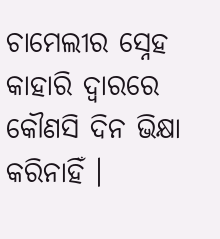ଚାମେଲୀର ସ୍ନେହ କାହାରି ଦ୍ୱାରରେ କୌଣସି ଦିନ ଭିକ୍ଷା କରିନାହିଁ ।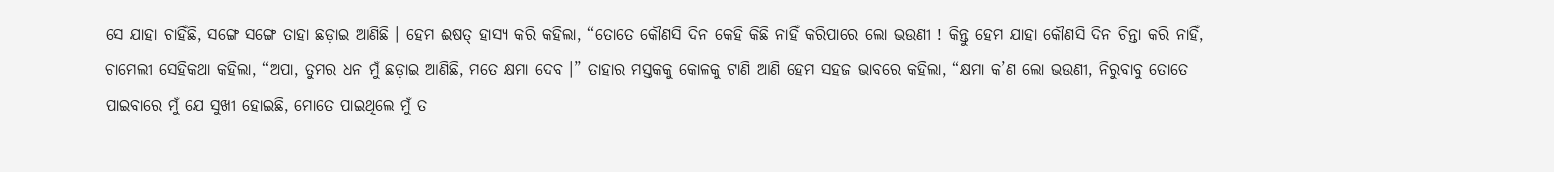ସେ ଯାହା ଚାହିଁଛି, ସଙ୍ଗେ ସଙ୍ଗେ ତାହା ଛଡ଼ାଇ ଆଣିଛି । ହେମ ଈଷତ୍ ହାସ୍ୟ କରି କହିଲା, “ତୋତେ କୌଣସି ଦିନ କେହି କିଛି ନାହିଁ କରିପାରେ ଲୋ ଭଉଣୀ ! କିନ୍ତୁ ହେମ ଯାହା କୌଣସି ଦିନ ଚିନ୍ତା କରି ନାହିଁ, ଚାମେଲୀ ସେହିକଥା କହିଲା, “ଅପା, ତୁମର ଧନ ମୁଁ ଛଡ଼ାଇ ଆଣିଛି, ମତେ କ୍ଷମା ଦେବ ।” ତାହାର ମସ୍ତକକୁ କୋଳକୁ ଟାଣି ଆଣି ହେମ ସହଜ ଭାବରେ କହିଲା, “କ୍ଷମା କ’ଣ ଲୋ ଭଉଣୀ, ନିରୁବାବୁ ତୋତେ ପାଇବାରେ ମୁଁ ଯେ ସୁଖୀ ହୋଇଛି, ମୋତେ ପାଇଥିଲେ ମୁଁ ତ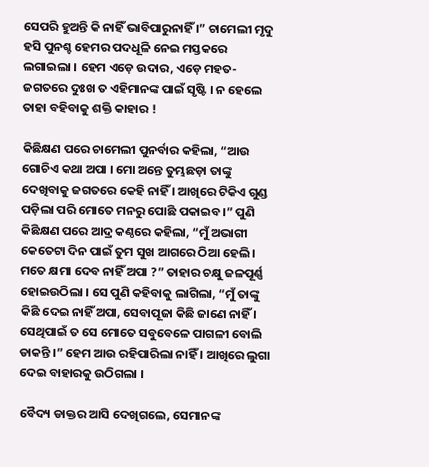ସେପରି ହୁଅନ୍ତି କି ନାହିଁ ଭାବିପାରୁନାହିଁ ।” ଚାମେଲୀ ମୃଦୁ ହସି ପୁନଶ୍ଚ ହେମର ପଦଧୂଳି ନେଇ ମସ୍ତକରେ ଲଗାଇଲା । ହେମ ଏଡ଼େ ଉଦାର, ଏଡ଼େ ମହତ- ଜଗତରେ ଦୁଃଖ ତ ଏହିମାନଙ୍କ ପାଇଁ ସୃଷ୍ଟି । ନ ହେଲେ ତାହା ବହିବାକୁ ଶକ୍ତି କାହାର !

କିଛିକ୍ଷଣ ପରେ ଚାମେଲୀ ପୁନର୍ବାର କହିଲା, “ଆଉ ଗୋଚିଏ କଥା ଅପା । ମୋ ଅନ୍ତେ ତୁମ୍ଭଛଡ଼ା ତାଙ୍କୁ ଦେଖିବାକୁ ଜଗତରେ କେହି ନାହିଁ । ଆଖିରେ ଟିକିଏ ଗୁଣ୍ଡ ପଡ଼ିଲା ପରି ମୋତେ ମନରୁ ପୋଛି ପକାଇବ ।” ପୁଣି କିଛିକ୍ଷଣ ପରେ ଆଦ୍ର କଣ୍ଠରେ କହିଲା, “ମୁଁ ଅଭାଗୀ କେତେଟା ଦିନ ପାଇଁ ତୁମ ସୁଖ ଆଗରେ ଠିଆ ହେଲି । ମତେ କ୍ଷମା ଦେବ ନାହିଁ ଅପା ?” ତାହାର ଚକ୍ଷୁ ଜଳପୂର୍ଣ୍ଣ ହୋଇଉଠିଲା । ସେ ପୁଣି କହିବାକୁ ଲାଗିଲା, “ମୁଁ ତାଙ୍କୁ କିଛି ଦେଇ ନାହିଁ ଅପା, ସେବାପୂଜା କିଛି ଜାଣେ ନାହିଁ । ସେଥିପାଇଁ ତ ସେ ମୋତେ ସବୁବେଳେ ପାଗଳୀ ବୋଲି ଡାକନ୍ତି ।” ହେମ ଆଉ ରହିପାରିଲା ନାହିଁ । ଆଖିରେ ଲୁଗା ଦେଇ ବାହାରକୁ ଉଠିଗଲା ।

ବୈଦ୍ୟ ଡାକ୍ତର ଆସି ଦେଖିଗଲେ, ସେମାନଙ୍କ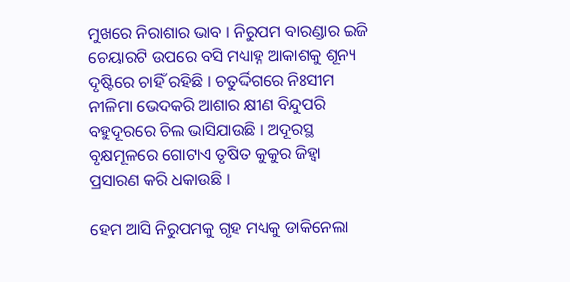ମୁଖରେ ନିରାଶାର ଭାବ । ନିରୁପମ ବାରଣ୍ଡାର ଇଜି ଚେୟାରଟି ଉପରେ ବସି ମଧ୍ୟାହ୍ନ ଆକାଶକୁ ଶୂନ୍ୟ ଦୃଷ୍ଟିରେ ଚାହିଁ ରହିଛି । ଚତୁର୍ଦ୍ଦିଗରେ ନିଃସୀମ ନୀଳିମା ଭେଦକରି ଆଶାର କ୍ଷୀଣ ବିନ୍ଦୁପରି ବହୁଦୂରରେ ଚିଲ ଭାସିଯାଉଛି । ଅଦୂରସ୍ଥ ବୃକ୍ଷମୂଳରେ ଗୋଟାଏ ତୃଷିତ କୁକୁର ଜିହ୍ୱା ପ୍ରସାରଣ କରି ଧକାଉଛି ।

ହେମ ଆସି ନିରୁପମକୁ ଗୃହ ମଧ୍ୟକୁ ଡାକିନେଲା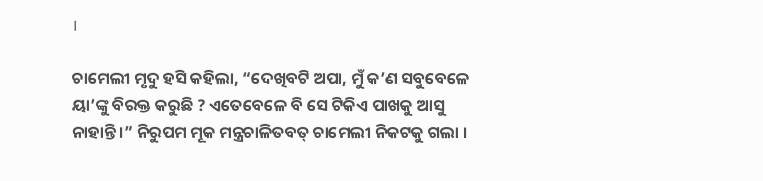।

ଚାମେଲୀ ମୃଦୁ ହସି କହିଲା, “ଦେଖିବଟି ଅପା, ମୁଁ କ’ଣ ସବୁବେଳେ ୟା’ଙ୍କୁ ବିରକ୍ତ କରୁଛି ? ଏତେବେଳେ ବି ସେ ଟିକିଏ ପାଖକୁ ଆସୁ ନାହାନ୍ତି ।” ନିରୁପମ ମୂକ ମନ୍ତ୍ରଚାଳିତବତ୍ ଚାମେଲୀ ନିକଟକୁ ଗଲା ।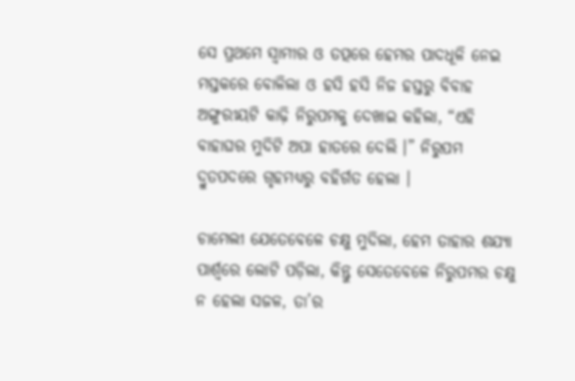ସେ ପ୍ରଥମେ ସ୍ୱାମୀର ଓ ତତ୍ପରେ ହେମର ପାଦଧୂଳି ନେଇ ମସ୍ତକରେ ବୋଳିଲା ଓ ହସି ହସି ନିଜ ହସ୍ତରୁ ବିବାହ ଅଙ୍ଗୁରୀୟଟି କାଢ଼ି ନିରୁପମକୁ ଦେଖାଇ କହିଲା, “ଏହି ବାହାଘର ମୁଦିଟି ଅପା ହାତରେ ଦେଲି ।” ନିରୁପମ ଦ୍ରୁତପଦରେ ଗୃହମଧ୍ୟରୁ ବହିର୍ଗତ ହେଲା ।

ଚାମେଲୀ ଯେତେବେଳେ ଚକ୍ଷୁ ମୁଦିଲା, ହେମ ତାହାର ଶଯ୍ୟା ପାର୍ଶ୍ଵରେ ଲୋଟି ପଡ଼ିଲା, କିନ୍ତୁ ସେତେବେଳେ ନିରୁପମର ଚକ୍ଷୁ ନ ହେଲା ସଜଳ, ତା’ର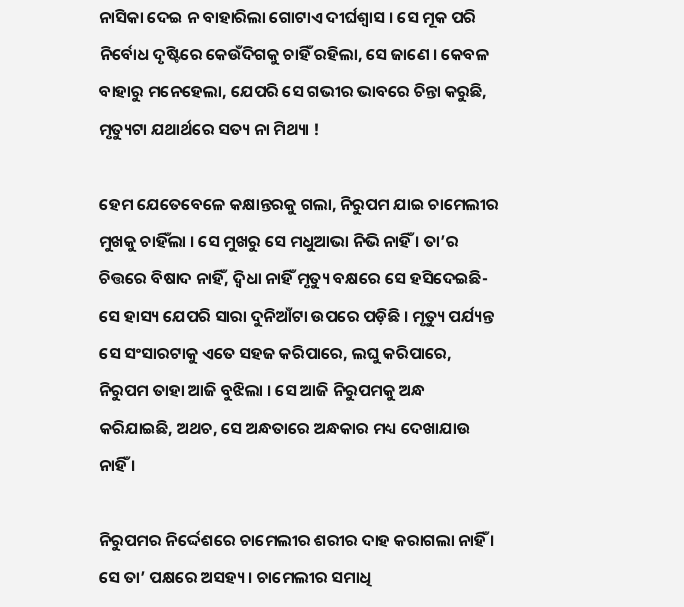ନାସିକା ଦେଇ ନ ବାହାରିଲା ଗୋଟାଏ ଦୀର୍ଘଶ୍ୱାସ । ସେ ମୂକ ପରି ନିର୍ବୋଧ ଦୃଷ୍ଟିରେ କେଉଁଦିଗକୁ ଚାହିଁ ରହିଲା, ସେ ଜାଣେ । କେବଳ ବାହାରୁ ମନେହେଲା, ଯେପରି ସେ ଗଭୀର ଭାବରେ ଚିନ୍ତା କରୁଛି, ମୃତ୍ୟୁଟା ଯଥାର୍ଥରେ ସତ୍ୟ ନା ମିଥ୍ୟା !

ହେମ ଯେତେବେଳେ କକ୍ଷାନ୍ତରକୁ ଗଲା, ନିରୁପମ ଯାଇ ଚାମେଲୀର ମୁଖକୁ ଚାହିଁଲା । ସେ ମୁଖରୁ ସେ ମଧୁଆଭା ନିଭି ନାହିଁ । ତା’ର ଚିତ୍ତରେ ବିଷାଦ ନାହିଁ, ଦ୍ୱିଧା ନାହିଁ ମୃତ୍ୟୁ ବକ୍ଷରେ ସେ ହସିଦେଇଛି- ସେ ହାସ୍ୟ ଯେପରି ସାରା ଦୁନିଆଁଟା ଉପରେ ପଡ଼ିଛି । ମୃତ୍ୟୁ ପର୍ଯ୍ୟନ୍ତ ସେ ସଂସାରଟାକୁ ଏତେ ସହଜ କରିପାରେ, ଲଘୁ କରିପାରେ, ନିରୁପମ ତାହା ଆଜି ବୁଝିଲା । ସେ ଆଜି ନିରୁପମକୁ ଅନ୍ଧ କରିଯାଇଛି, ଅଥଚ, ସେ ଅନ୍ଧତାରେ ଅନ୍ଧକାର ମଧ୍ୟ ଦେଖାଯାଉ ନାହିଁ ।

ନିରୁପମର ନିର୍ଦ୍ଦେଶରେ ଚାମେଲୀର ଶରୀର ଦାହ କରାଗଲା ନାହିଁ । ସେ ତା’ ପକ୍ଷରେ ଅସହ୍ୟ । ଚାମେଲୀର ସମାଧି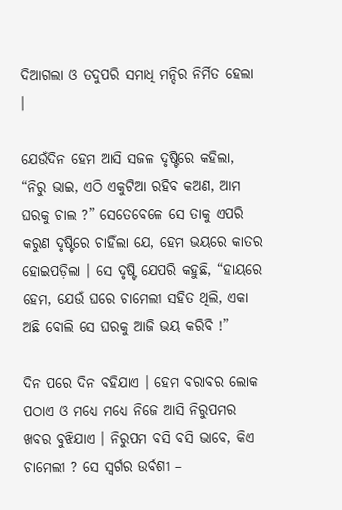ଦିଆଗଲା ଓ ତଦୁପରି ସମାଧି ମନ୍ଦିର ନିର୍ମିତ ହେଲା ।

ଯେଉଁଦିନ ହେମ ଆସି ସଜଳ ଦୃଷ୍ଟିରେ କହିଲା, “ନିରୁ ଭାଇ, ଏଠି ଏକୁଟିଆ ରହିବ କଅଣ, ଆମ ଘରକୁ ଚାଲ ?” ସେତେବେଳେ ସେ ତାକୁ ଏପରି କରୁଣ ଦୃଷ୍ଟିରେ ଚାହିଁଲା ଯେ, ହେମ ଭୟରେ କାତର ହୋଇପଡ଼ିଲା । ସେ ଦୃଷ୍ଟି ଯେପରି କହୁଛି, “ହାୟରେ ହେମ, ଯେଉଁ ଘରେ ଚାମେଲୀ ସହିତ ଥିଲି, ଏକା ଅଛି ବୋଲି ସେ ଘରକୁ ଆଜି ଭୟ କରିବି !”

ଦିନ ପରେ ଦିନ ବହିଯାଏ । ହେମ ବରାବର ଲୋକ ପଠାଏ ଓ ମଧ୍ୟେ ମଧ୍ୟେ ନିଜେ ଆସି ନିରୁପମର ଖବର ବୁଝିଯାଏ । ନିରୁପମ ବସି ବସି ଭାବେ, କିଏ ଚାମେଲୀ ? ସେ ସ୍ୱର୍ଗର ଉର୍ବଶୀ –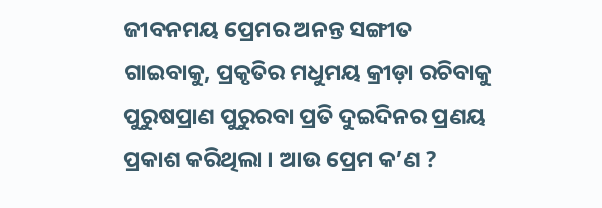ଜୀବନମୟ ପ୍ରେମର ଅନନ୍ତ ସଙ୍ଗୀତ ଗାଇବାକୁ, ପ୍ରକୃତିର ମଧୁମୟ କ୍ରୀଡ଼ା ରଚିବାକୁ ପୁରୁଷପ୍ରାଣ ପୁରୁରବା ପ୍ରତି ଦୁଇଦିନର ପ୍ରଣୟ ପ୍ରକାଶ କରିଥିଲା । ଆଉ ପ୍ରେମ କ’ଣ ?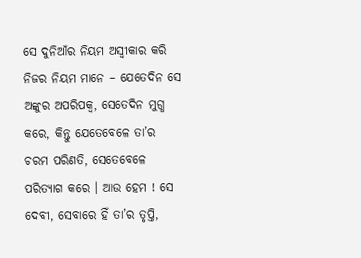ସେ ଦୁନିଆଁର ନିୟମ ଅସ୍ୱୀକାର କରି ନିଜର ନିୟମ ମାନେ – ଯେତେଦିନ ସେ ଅଙ୍କୁର ଅପରିପକ୍ୱ, ସେତେଦିନ ମୁଗ୍ଧ କରେ, କିନ୍ତୁ ଯେତେବେଳେ ତା’ର ଚରମ ପରିଣତି, ସେତେବେଳେ ପରିତ୍ୟାଗ କରେ । ଆଉ ହେମ ! ସେ ଦେବୀ, ସେବାରେ ହିଁ ତା’ର ତୃପ୍ତି,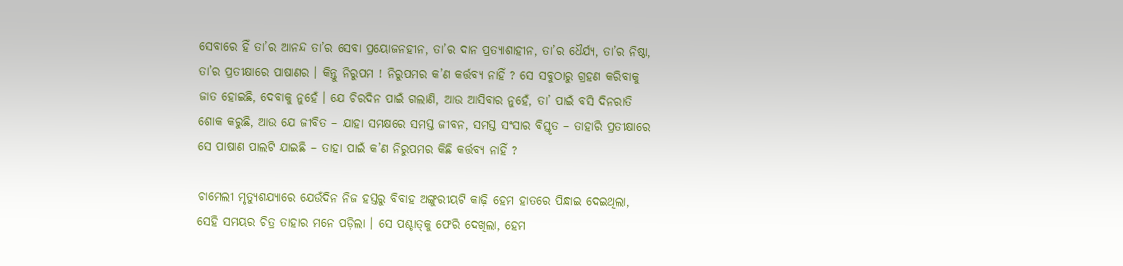ସେବାରେ ହିଁ ତା’ର ଆନନ୍ଦ ତା’ର ସେବା ପ୍ରୟୋଜନହୀନ, ତା’ର ଦାନ ପ୍ରତ୍ୟାଶାହୀନ, ତା’ର ଧୈର୍ଯ୍ୟ, ତା’ର ନିଷ୍ଠା, ତା’ର ପ୍ରତୀକ୍ଷାରେ ପାଷାଣର । କିନ୍ତୁ ନିରୁପମ ! ନିରୁପମର କ’ଣ କର୍ତ୍ତବ୍ୟ ନାହିଁ ? ସେ ସବୁଠାରୁ ଗ୍ରହଣ କରିବାକୁ ଜାତ ହୋଇଛି, ଦେବାକୁ ନୁହେଁ । ଯେ ଚିରଦିନ ପାଇଁ ଗଲାଣି, ଆଉ ଆସିବାର ନୁହେଁ, ତା’ ପାଇଁ ବସି ଦିନରାତି ଶୋକ କରୁଛି, ଆଉ ଯେ ଜୀବିତ – ଯାହା ସମକ୍ଷରେ ସମସ୍ତ ଜୀବନ, ସମସ୍ତ ସଂସାର ବିସ୍ତୃତ – ତାହାରି ପ୍ରତୀକ୍ଷାରେ ସେ ପାଷାଣ ପାଲଟି ଯାଇଛି – ତାହା ପାଇଁ କ’ଣ ନିରୁପମର କିଛି କର୍ତ୍ତବ୍ୟ ନାହିଁ ?

ଚାମେଲୀ ମୃତ୍ୟୁଶଯ୍ୟାରେ ଯେଉଁଦିନ ନିଜ ହସ୍ତରୁ ବିବାହ ଅଙ୍ଗୁରୀୟଟି କାଢ଼ି ହେମ ହାତରେ ପିନ୍ଧାଇ ଦେଇଥିଲା, ସେହି ସମୟର ଚିତ୍ର ତାହାର ମନେ ପଡ଼ିଲା । ସେ ପଶ୍ଚାତ୍‌କୁ ଫେରି ଦେଖିଲା, ହେମ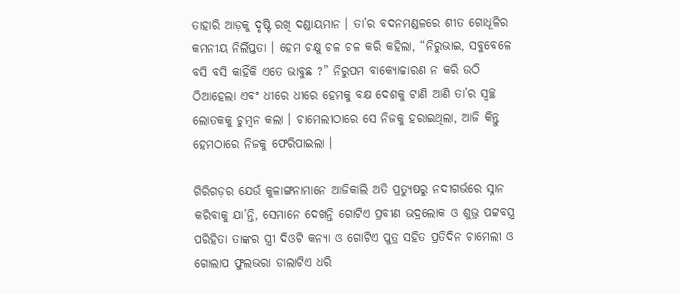ତାହାରି ଆଡ଼କୁ ଦୃଷ୍ଟି ରଖି ଦଣ୍ଡାୟମାନ । ତା’ର ବଦନମଣ୍ଡଳରେ ଶୀତ ଗୋଧୂଳିର କମନୀୟ ନିର୍ଲିପ୍ତତା । ହେମ ଚକ୍ଷୁ ଚଳ ଚଳ କରି କହିଲା, “ନିରୁଭାଇ, ସବୁବେଳେ ବସି ବସି କାହିଁକି ଏତେ ଭାବୁଛ ?” ନିରୁପମ ବାକ୍ୟୋଚ୍ଚାରଣ ନ କରି ଉଠି ଠିଆହେଲା ଏବଂ ଧୀରେ ଧୀରେ ହେମକୁ ବକ୍ଷ ଦେଶକୁ ଟାଣି ଆଣି ତା’ର ସ୍ୱଚ୍ଛ ଲୋତକକୁ ଚୁମ୍ୱନ କଲା । ଚାମେଲୀଠାରେ ସେ ନିଜକୁ ହରାଇଥିଲା, ଆଜି କିନ୍ତୁ ହେମଠାରେ ନିଜକୁ ଫେରିପାଇଲା ।

ଗିରିଗଡ଼ର ଯେଉଁ କୁଳାଙ୍ଗନାମାନେ ଆଜିକାଲି ଅତି ପ୍ରତ୍ୟୁଷରୁ ନଦୀଗର୍ଭରେ ସ୍ନାନ କରିବାକୁ ଯା’ନ୍ତି, ସେମାନେ ଦେଖନ୍ତି ଗୋଟିଏ ପ୍ରବୀଣ ଭଦ୍ରଲୋକ ଓ ଶୁଭ୍ର ପଟ୍ଟବସ୍ତ୍ର ପରିହିତା ତାଙ୍କର ସ୍ତ୍ରୀ ଦିଓଟି କନ୍ୟା ଓ ଗୋଟିଏ ପୁତ୍ର ସହିତ ପ୍ରତିଦିନ ଚାମେଲୀ ଓ ଗୋଲାପ ଫୁଲଭରା ଡାଲାଟିଏ ଧରି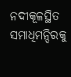ନଦୀକୂଳସ୍ଥିତ ସମାଧିମନ୍ଦିରକୁ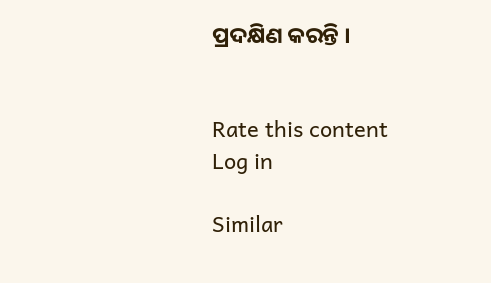ପ୍ରଦକ୍ଷିଣ କରନ୍ତି ।


Rate this content
Log in

Similar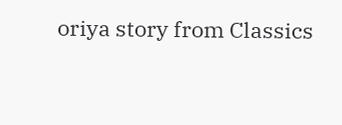oriya story from Classics